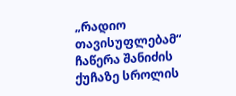„რადიო თავისუფლებამ“ ჩაწერა შანიძის ქუჩაზე სროლის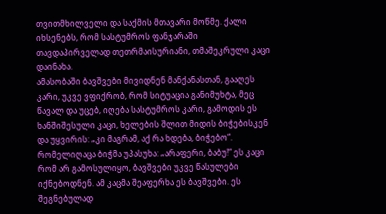თვითმხილველი და საქმის მთავარი მოწმე. ქალი იხსენებს, რომ სასტუმროს ფანჯარაში თავდაპირველად თეთრმაისურიანი, თმაშეკრული კაცი დაინახა.
ამასობაში ბავშვები მივიდნენ მანქანასთან, გააღეს კარი, უკვე ვფიქრობ, რომ სიტუაცია განიმუხტა, მეც წავალ და უცებ, იღება სასტუმროს კარი, გამოდის ეს ხანშიშესული კაცი, ხელების შლით მიდის ბიჭებისკენ და უყვირის: „კი მაგრამ, აქ რა ხდება, ბიჭებო“. რომელიღაცა ბიჭმა უპასუხა: „არაფერი, ბაბუ!“ ეს კაცი რომ არ გამოსულიყო, ბავშვები უკვე წასულები იქნებოდნენ. ამ კაცმა შეაფერხა ეს ბავშვები. ეს შეგნებულად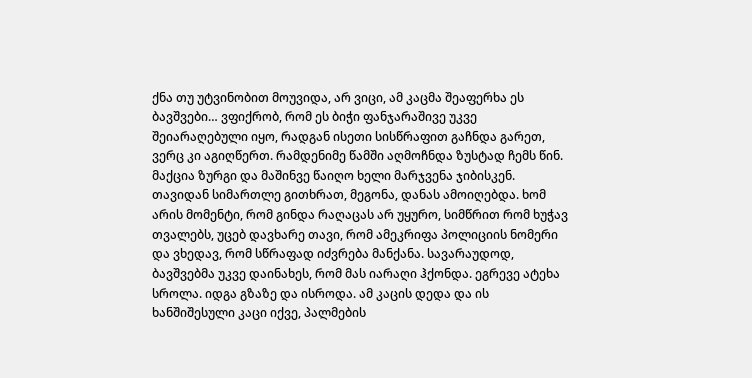ქნა თუ უტვინობით მოუვიდა, არ ვიცი, ამ კაცმა შეაფერხა ეს ბავშვები… ვფიქრობ, რომ ეს ბიჭი ფანჯარაშივე უკვე შეიარაღებული იყო, რადგან ისეთი სისწრაფით გაჩნდა გარეთ, ვერც კი აგიღწერთ. რამდენიმე წამში აღმოჩნდა ზუსტად ჩემს წინ. მაქცია ზურგი და მაშინვე წაიღო ხელი მარჯვენა ჯიბისკენ. თავიდან სიმართლე გითხრათ, მეგონა, დანას ამოიღებდა. ხომ არის მომენტი, რომ გინდა რაღაცას არ უყურო, სიმწრით რომ ხუჭავ თვალებს, უცებ დავხარე თავი, რომ ამეკრიფა პოლიციის ნომერი და ვხედავ, რომ სწრაფად იძვრება მანქანა. სავარაუდოდ, ბავშვებმა უკვე დაინახეს, რომ მას იარაღი ჰქონდა. ეგრევე ატეხა სროლა. იდგა გზაზე და ისროდა. ამ კაცის დედა და ის ხანშიშესული კაცი იქვე, პალმების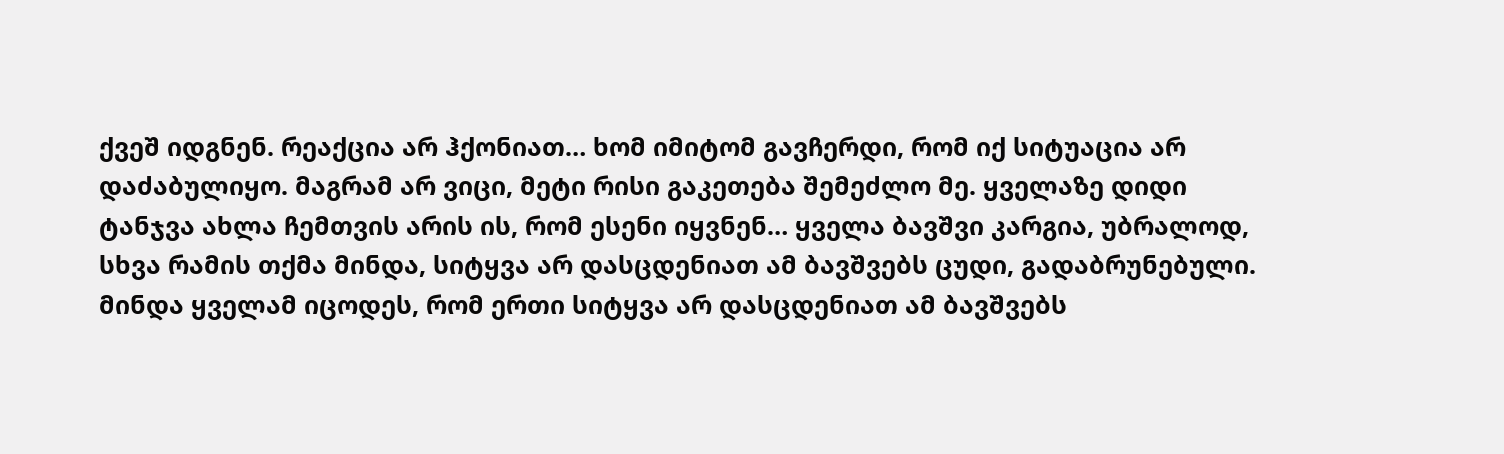ქვეშ იდგნენ. რეაქცია არ ჰქონიათ… ხომ იმიტომ გავჩერდი, რომ იქ სიტუაცია არ დაძაბულიყო. მაგრამ არ ვიცი, მეტი რისი გაკეთება შემეძლო მე. ყველაზე დიდი ტანჯვა ახლა ჩემთვის არის ის, რომ ესენი იყვნენ… ყველა ბავშვი კარგია, უბრალოდ, სხვა რამის თქმა მინდა, სიტყვა არ დასცდენიათ ამ ბავშვებს ცუდი, გადაბრუნებული. მინდა ყველამ იცოდეს, რომ ერთი სიტყვა არ დასცდენიათ ამ ბავშვებს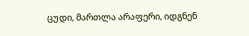ცუდი, მართლა არაფერი, იდგნენ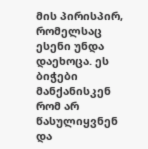მის პირისპირ, რომელსაც ესენი უნდა დაეხოცა. ეს ბიჭები მანქანისკენ რომ არ წასულიყვნენ და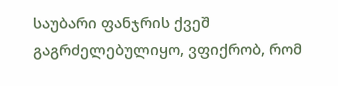საუბარი ფანჯრის ქვეშ გაგრძელებულიყო, ვფიქრობ, რომ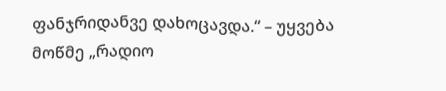ფანჯრიდანვე დახოცავდა.“ – უყვება მოწმე „რადიო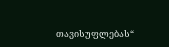თავისუფლებას“